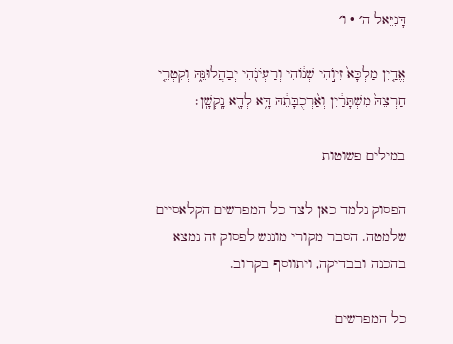דָּנִיֵּאל ה׳ · ו׳

אֱדַ֤יִן מַלְכָּא֙ זִיוֺ֣הִי שְׁנ֔וֹהִי וְרַעְיֹנֹ֖הִי יְבַהֲלוּנֵּ֑הּ וְקִטְרֵ֤י חַרְצֵהּ֙ מִשְׁתָּרַ֔יִן וְאַ֨רְכֻבָּתֵ֔הּ דָּ֥א לְדָ֖א נָֽקְשָֽׁן׃

במילים פשוטות

הפסוק נלמד כאן לצד כל המפרשים הקלאסיים שלמטה. הסבר מקורי מונגש לפסוק זה נמצא בהכנה ובבדיקה, ויתווסף בקרוב.

כל המפרשים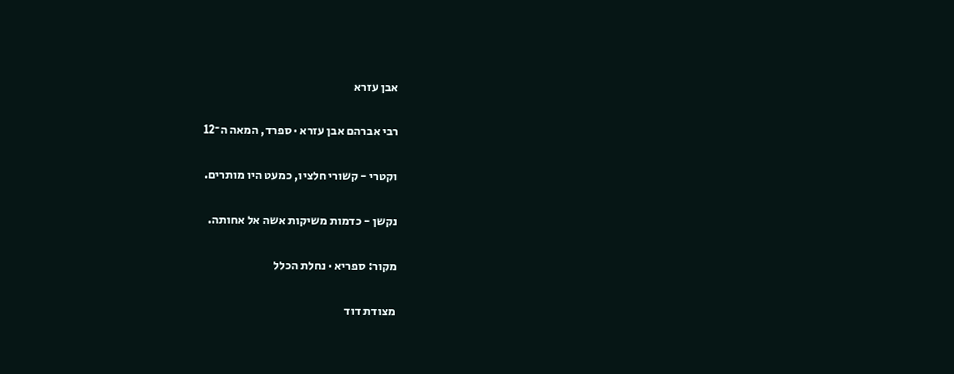אבן עזרא

רבי אברהם אבן עזרא · ספרד, המאה ה־12

וקטרי - קשורי חלציו, כמעט היו מותרים.

נקשן - כדמות משיקות אשה אל אחותה.

מקור: ספריא · נחלת הכלל

מצודת דוד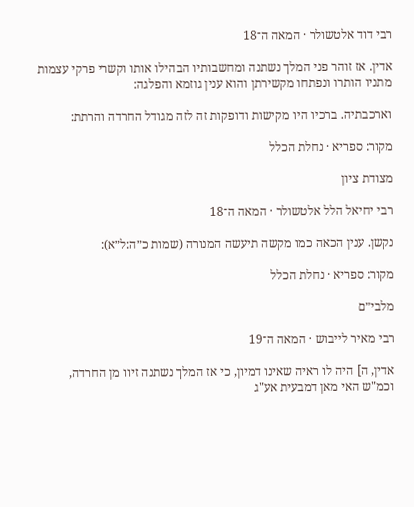רבי דוד אלטשולר · המאה ה־18

אדין. אז זוהר פני המלך נשתנה ומחשבותיו הבהילו אותו וקשרי פרקי עצמות מתניו הותרו ונפתחו מקשירתן והוא ענין גוזמא והפלגה:

וארכבתיה. ברכיו היו מקישות ודופקות זה לזה מגודל החרדה והרתת:

מקור: ספריא · נחלת הכלל

מצודת ציון

רבי יחיאל הלל אלטשולר · המאה ה־18

נקשן. ענין הכאה כמו מקשה תיעשה המנורה (שמות כ״ה:ל״א):

מקור: ספריא · נחלת הכלל

מלבי״ם

רבי מאיר לייבוש · המאה ה־19

אדין, ה] היה לו ראיה שאינו דמיון, כי אז המלך נשתנה זיוו מן החרדה, וכמ"ש האי מאן דמבעית אע"ג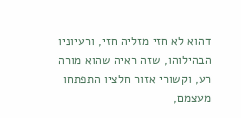דהוא לא חזי מזליה חזי, ורעיוניו הבהילוהו, שזה ראיה שהוא מורה רע, וקשורי אזור חלציו התפתחו מעצמם,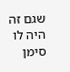שגם זה היה לו סימן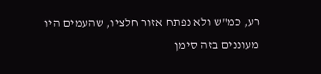רע, כמ"ש ולא נפתח אזור חלציו, שהעמים היו מעוננים בזה סימן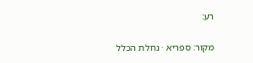רע:

מקור: ספריא · נחלת הכלל